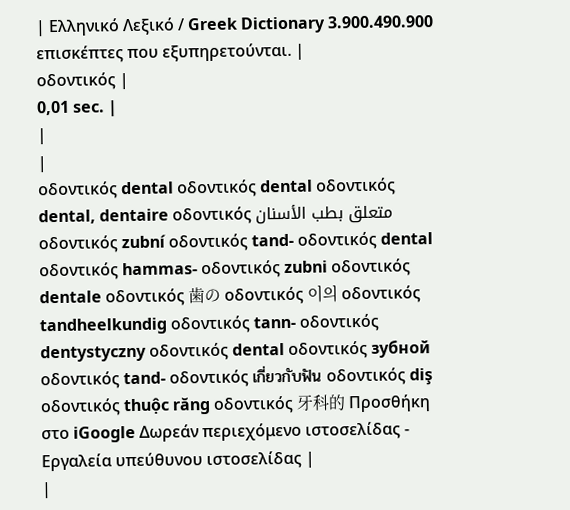| Ελληνικό Λεξικό / Greek Dictionary 3.900.490.900 επισκέπτες που εξυπηρετούνται. |
οδοντικός |
0,01 sec. |
|
|
οδοντικός dental οδοντικός dental οδοντικός dental, dentaire οδοντικός متعلق بطب الأسنان οδοντικός zubní οδοντικός tand- οδοντικός dental οδοντικός hammas- οδοντικός zubni οδοντικός dentale οδοντικός 歯の οδοντικός 이의 οδοντικός tandheelkundig οδοντικός tann- οδοντικός dentystyczny οδοντικός dental οδοντικός зубной οδοντικός tand- οδοντικός เกี่ยวกับฟัน οδοντικός diş οδοντικός thuộc răng οδοντικός 牙科的 Προσθήκη στο iGoogle Δωρεάν περιεχόμενο ιστοσελίδας - Εργαλεία υπεύθυνου ιστοσελίδας |
|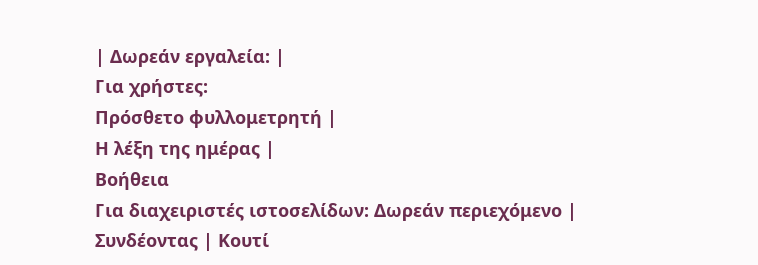| Δωρεάν εργαλεία: |
Για χρήστες:
Πρόσθετο φυλλομετρητή |
Η λέξη της ημέρας |
Βοήθεια
Για διαχειριστές ιστοσελίδων: Δωρεάν περιεχόμενο | Συνδέοντας | Κουτί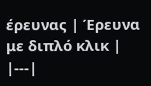έρευνας | Έρευνα με διπλό κλικ |
|---|